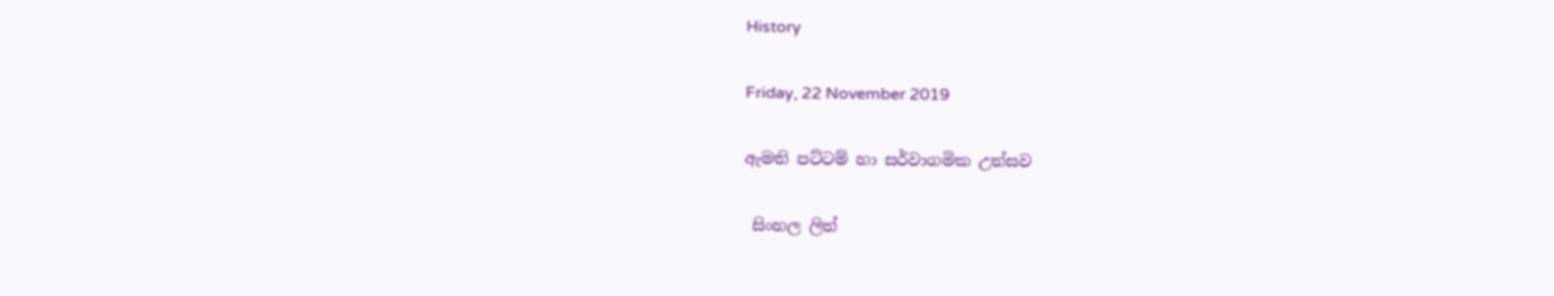History

Friday, 22 November 2019

ඇමති පට්ටම් හා සර්වාගමික උත්සව

 සිංහල ලිත්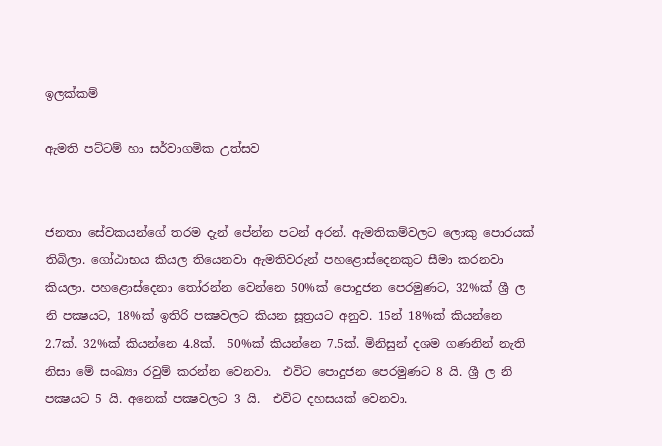ඉලක්කම්

ඇමති පට්ටම් හා සර්වාගමික උත්සව


ජනතා සේවකයන්ගේ තරම දැන් පේන්න පටන් අරන්. ඇමතිකම්වලට ලොකු පොරයක් තිබිලා. ගෝඨාභය කියල තියෙනවා ඇමතිවරුන් පහළොස්දෙනකුට සීමා කරනවා කියලා. පහළොස්දෙනා තෝරන්න වෙන්නෙ 50%ක් පොදුජන පෙරමුණට, 32%ක් ශ්‍රී ල නි පක්‍ෂයට, 18%ක් ඉතිරි පක්‍ෂවලට කියන සූත්‍රයට අනුව. 15න් 18%ක් කියන්නෙ 2.7ක්. 32%ක් කියන්නෙ 4.8ක්.  50%ක් කියන්නෙ 7.5ක්. මිනිසුන් දශම ගණනින් නැති නිසා මේ සංඛ්‍යා රවුම් කරන්න වෙනවා.  එවිට පොදුජන පෙරමුණට 8 යි. ශ්‍රී ල නි පක්‍ෂයට 5 යි. අනෙක් පක්‍ෂවලට 3 යි.  එවිට දහසයක් වෙනවා.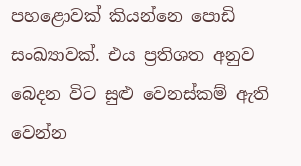පහළොවක් කියන්නෙ පොඩි සංඛ්‍යාවක්. එය ප්‍රතිශත අනුව බෙදන විට සුළු වෙනස්කම් ඇති වෙන්න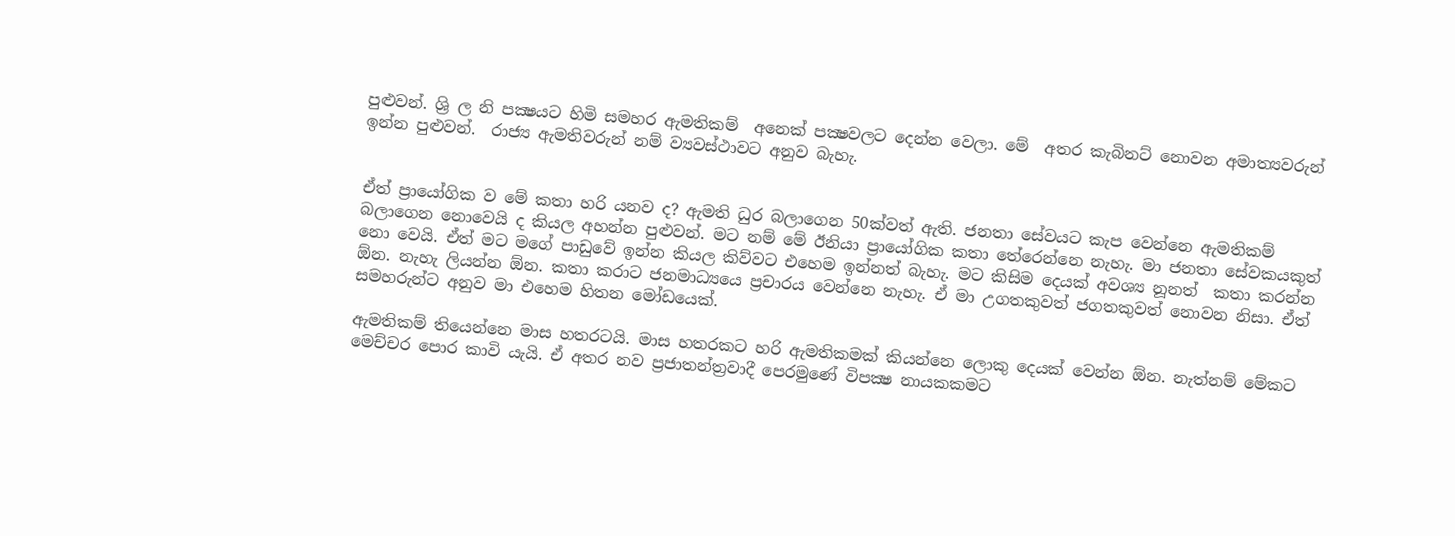පුළුවන්. ශ්‍රි ල නි පක්‍ෂයට හිමි සමහර ඇමතිකම්  අනෙක් පක්‍ෂවලට දෙන්න වෙලා. මේ  අතර කැබිනට් නොවන අමාත්‍යවරුන් ඉන්න පුළුවන්.  රාජ්‍ය ඇමතිවරුන් නම් ව්‍යවස්ථාවට අනුව බැහැ.


ඒත් ප්‍රායෝගික ව මේ කතා හරි යනව ද? ඇමති ධුර බලාගෙන 50ක්වත් ඇති. ජනතා සේවයට කැප වෙන්නෙ ඇමතිකම් බලාගෙන නොවෙයි ද කියල අහන්න පුළුවන්. මට නම් මේ ඊනියා ප්‍රායෝගික කතා තේරෙන්නෙ නැහැ. මා ජනතා සේවකයකුත් නො වෙයි. ඒත් මට මගේ පාඩුවේ ඉන්න කියල කිව්වට එහෙම ඉන්නත් බැහැ. මට කිසිම දෙයක් අවශ්‍ය නූනත්  කතා කරන්න ඕන. නැහැ ලියන්න ඕන. කතා කරාට ජනමාධ්‍යයෙ ප්‍රචාරය වෙන්නෙ නැහැ. ඒ මා උගතකුවත් ජගතකුවත් නොවන නිසා. ඒත් සමහරුන්ට අනුව මා එහෙම හිතන මෝඩයෙක්.

ඇමතිකම් තියෙන්නෙ මාස හතරටයි. මාස හතරකට හරි ඇමතිකමක් කියන්නෙ ලොකු දෙයක් වෙන්න ඕන. නැත්නම් මේකට මෙච්චර පොර කාවි යැයි. ඒ අතර නව ප්‍රජාතන්ත්‍රවාදී පෙරමුණේ විපක්‍ෂ නායකකමට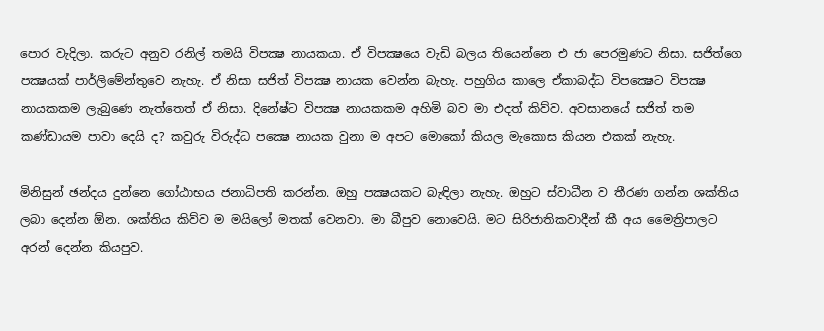පොර වැදිලා. කරුට අනුව රනිල් තමයි විපක්‍ෂ නායකයා. ඒ විපක්‍ෂයෙ වැඩි බලය තියෙන්නෙ එ ජා පෙරමුණට නිසා. සජිත්ගෙ පක්‍ෂයක් පාර්ලිමේන්තුවෙ නැහැ. ඒ නිසා සජිත් විපක්‍ෂ නායක වෙන්න බැහැ. පහුගිය කාලෙ ඒකාබද්ධ විපක්‍ෂෙට විපක්‍ෂ නායකකම ලැබුණෙ නැත්තෙත් ඒ නිසා. දිනේෂ්ට විපක්‍ෂ නායකකම අහිමි බව මා එදත් කිව්ව. අවසානයේ සජිත් තම කණ්ඩායම පාවා දෙයි ද? කවුරු විරුද්ධ පක්‍ෂෙ නායක වුනා ම අපට මොකෝ කියල මැකොස කියන එකක් නැහැ.

මිනිසුන් ඡන්දය දුන්නෙ ගෝඨාභය ජනාධිපති කරන්න. ඔහු පක්‍ෂයකට බැඳිලා නැහැ. ඔහුට ස්වාධීන ව තීරණ ගන්න ශක්තිය ලබා දෙන්න ඕන. ශක්තිය කිව්ව ම මයිලෝ මතක් වෙනවා. මා බීපුව නොවෙයි. මට සිරිජාතිකවාදීන් කී අය මෛත්‍රිපාලට අරන් දෙන්න කියපුව.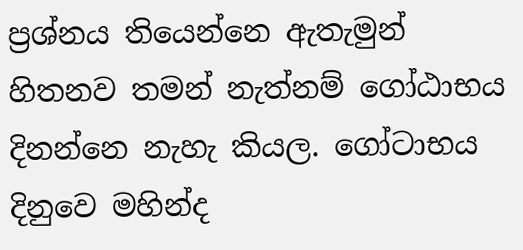ප්‍රශ්නය තියෙන්නෙ ඇතැමුන් හිතනව තමන් නැත්නම් ගෝඨාභය දිනන්නෙ නැහැ කියල. ගෝටාභය දිනුවෙ මහින්ද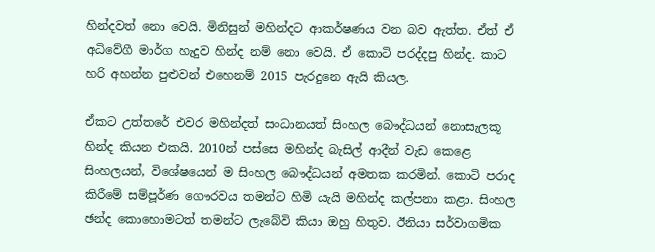හින්දවත් නො වෙයි. මිනිසුන් මහින්දට ආකර්ෂණය වන බව ඇත්ත. ඒත් ඒ අධිවේගී මාර්ග හැදුව හින්ද නම් නො වෙයි. ඒ කොටි පරද්දපු හින්ද. කාට හරි අහන්න පුළුවන් එහෙනම් 2015 පැරදුනෙ ඇයි කියල.

ඒකට උත්තරේ එවර මහින්දත් සංධානයත් සිංහල බෞද්ධයන් නොසැලකූ හින්ද කියන එකයි. 2010න් පස්සෙ මහින්ද බැසිල් ආදීන් වැඩ කෙළෙ සිංහලයන්, විශේෂයෙන් ම සිංහල බෞද්ධයන් අමතක කරමින්. කොටි පරාද කිරීමේ සම්පූර්ණ ගෞරවය තමන්ට හිමි යැයි මහින්ද කල්පනා කළා. සිංහල ඡන්ද කොහොමටත් තමන්ට ලැබේවි කියා ඔහු හිතුව. ඊනියා සර්වාගමික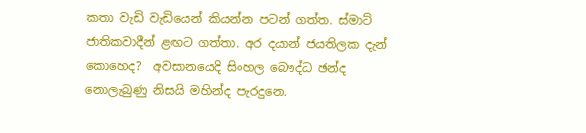කතා වැඩි වැඩියෙන් කියන්න පටන් ගත්ත. ස්මාට් ජාතිකවාදීන් ළඟට ගත්තා. අර දයාන් ජයතිලක දැන් කොහෙද?  අවසානයෙදි සිංහල බෞද්ධ ඡන්ද නොලැබුණු නිසයි මහින්ද පැරදුනෙ.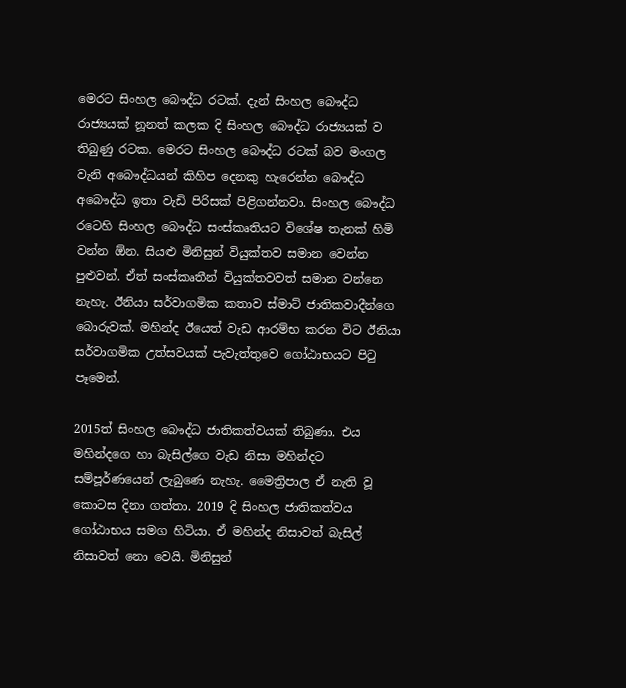මෙරට සිංහල බෞද්ධ රටක්. දැන් සිංහල බෞද්ධ රාජ්‍යයක් නූනත් කලක දි සිංහල බෞද්ධ රාජ්‍යයක් ව තිබුණු රටක. මෙරට සිංහල බෞද්ධ රටක් බව මංගල වැනි අබෞද්ධයන් කිහිප දෙනකු හැරෙන්න බෞද්ධ අබෞද්ධ ඉතා වැඩි පිරිසක් පිළිගන්නවා. සිංහල බෞද්ධ රටෙහි සිංහල බෞද්ධ සංස්කෘතියට විශේෂ තැනක් හිමි වන්න ඕන. සියළු මිනිසුන් වියුක්තව සමාන වෙන්න පුළුවන්. ඒත් සංස්කෘතීන් වියුක්තවවත් සමාන වන්නෙ නැහැ. ඊනියා සර්වාගමික කතාව ස්මාට් ජාතිකවාදීන්ගෙ බොරුවක්. මහින්ද ඊයෙත් වැඩ ආරම්භ කරන විට ඊනියා සර්වාගමික උත්සවයක් පැවැත්තුවෙ ගෝඨාභයට පිටු පෑමෙන්.

2015ත් සිංහල බෞද්ධ ජාතිකත්වයක් තිබුණා. එය මහින්දගෙ හා බැසිල්ගෙ වැඩ නිසා මහින්දට සම්පූර්ණයෙන් ලැබුණෙ නැහැ. මෛත්‍රිපාල ඒ නැති වූ කොටස දිනා ගත්තා. 2019 දි සිංහල ජාතිකත්වය ගෝඨාභය සමග හිටියා. ඒ මහින්ද නිසාවත් බැසිල් නිසාවත් නො වෙයි. මිනිසුන්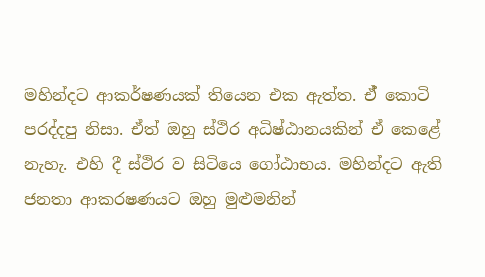මහින්දට ආකර්ෂණයක් තියෙන එක ඇත්ත. ඒ් කොටි පරද්දපු නිසා. ඒත් ඔහු ස්ථිර අධිෂ්ඨානයකින් ඒ කෙළේ නැහැ. එහි දී ස්ථිර ව සිටියෙ ගෝඨාභය. මහින්දට ඇති ජනතා ආකරෂණයට ඔහු මුළුමනින්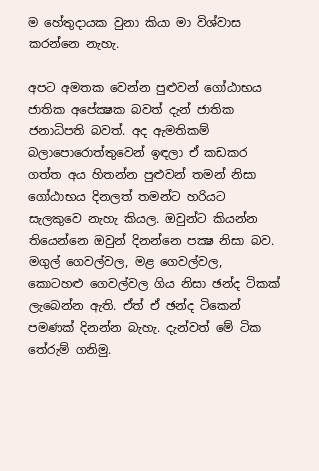ම හේතුදායක වුනා කියා මා විශ්වාස කරන්නෙ නැහැ.

අපට අමතක වෙන්න පුළුවන් ගෝඨාභය ජාතික අපේක්‍ෂක බවත් දැන් ජාතික ජනාධිපති බවත්. අද ඇමතිකම් බලාපොරොත්තුවෙන් ඉඳලා ඒ කඩකර ගත්ත අය හිතන්න පුළුවන් තමන් නිසා ගෝඨාභය දිනලත් තමන්ට හරියට සැලකුවෙ නැහැ කියල. ඔවුන්ට කියන්න තියෙන්නෙ ඔවුන් දිනන්නෙ පක්‍ෂ නිසා බව. මගුල් ගෙවල්වල, මළ ගෙවල්වල, කොටහළු ගෙවල්වල ගිය නිසා ඡන්ද ටිකක් ලැබෙන්න ඇති. ඒත් ඒ ඡන්ද ටිකෙන් පමණක් දිනන්න බැහැ. දැන්වත් මේ ටික තේරුම් ගනිමු.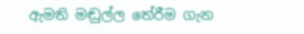ඇමති මඬුල්ල තේරීම ගැන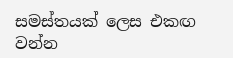සමස්තයක් ලෙස එකඟ වන්න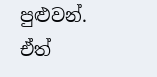පුළුවන්. ඒත්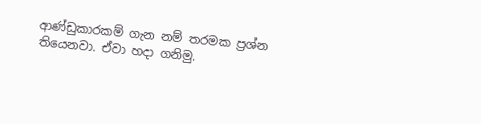ආණ්ඩුකාරකම් ගැන නම් තරමක ප්‍රශ්න තියෙනවා. ඒවා හදා ගනිමු.